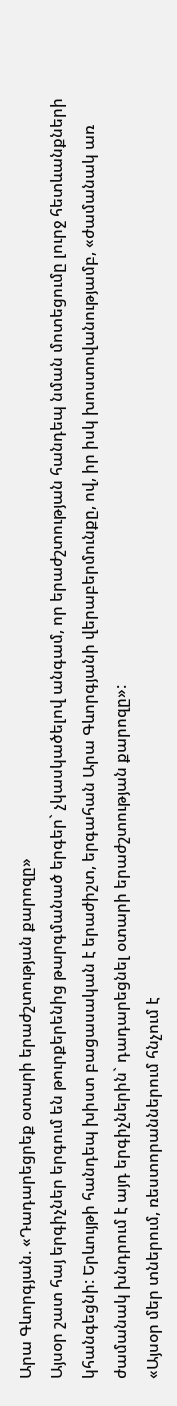Արա Գևորգյան. «Դադարեցրեք օտարի երաժշտության քարոզը»
Այսօր շատ հայ երգիչներ երգում են թուրքերենից թարգմանած երգեր` չկասկածելով անգամ, որ երաժշտության հանդեպ նման մոտեցումը լուրջ հետևանքների կհանգեցնի: Երևույթի հանդեպ խիստ բացասական է երաժիշտ, երգահան Արա Գևորգյանի վերաբերմունքը, ով, իր իսկ խոստովանությամբ, «ժամանակ առ ժամանակ խնդրում է այդ երգիչներին` դադարեցնել օտարի երաժշտության քարոզը»:
«Այսօր մեր տներում, ռեստորաններում հնչում է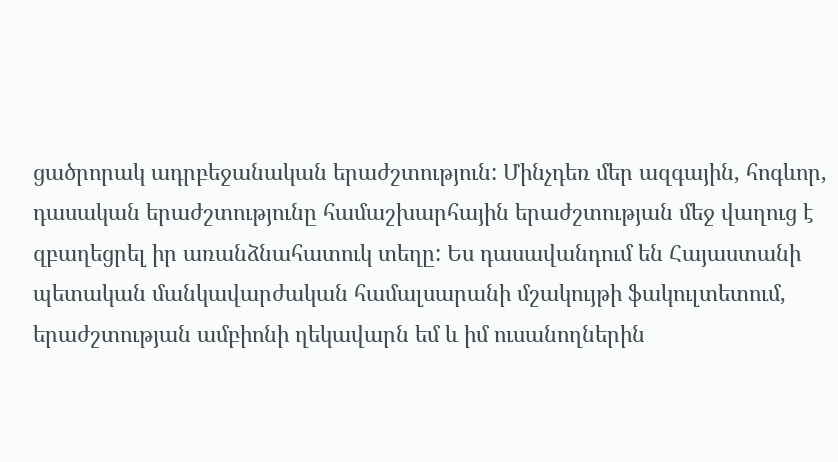ցածրորակ ադրբեջանական երաժշտություն: Մինչդեռ մեր ազգային, հոգևոր, դասական երաժշտությունը համաշխարհային երաժշտության մեջ վաղուց է զբաղեցրել իր առանձնահատուկ տեղը: Ես դասավանդում են Հայաստանի պետական մանկավարժական համալսարանի մշակույթի ֆակուլտետում, երաժշտության ամբիոնի ղեկավարն եմ և իմ ուսանողներին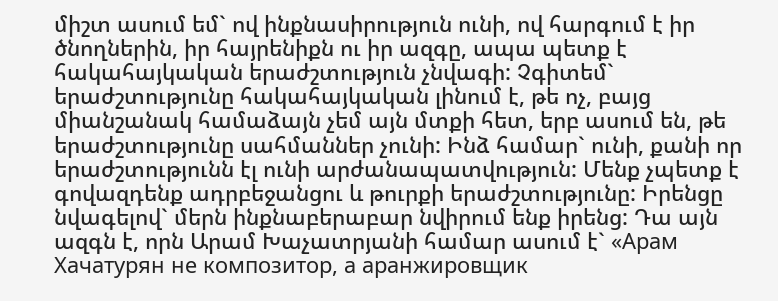միշտ ասում եմ` ով ինքնասիրություն ունի, ով հարգում է իր ծնողներին, իր հայրենիքն ու իր ազգը, ապա պետք է հակահայկական երաժշտություն չնվագի: Չգիտեմ` երաժշտությունը հակահայկական լինում է, թե ոչ, բայց միանշանակ համաձայն չեմ այն մտքի հետ, երբ ասում են, թե երաժշտությունը սահմաններ չունի: Ինձ համար` ունի, քանի որ երաժշտությունն էլ ունի արժանապատվություն: Մենք չպետք է գովազդենք ադրբեջանցու և թուրքի երաժշտությունը: Իրենցը նվագելով` մերն ինքնաբերաբար նվիրում ենք իրենց: Դա այն ազգն է, որն Արամ Խաչատրյանի համար ասում է` «Арам Хачатурян не композитор, а аранжировщик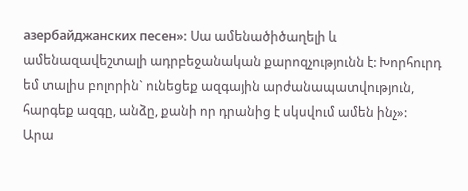азербайджанских песен»: Սա ամենածիծաղելի և ամենազավեշտալի ադրբեջանական քարոզչությունն է: Խորհուրդ եմ տալիս բոլորին` ունեցեք ազգային արժանապատվություն, հարգեք ազգը, անձը, քանի որ դրանից է սկսվում ամեն ինչ»:
Արա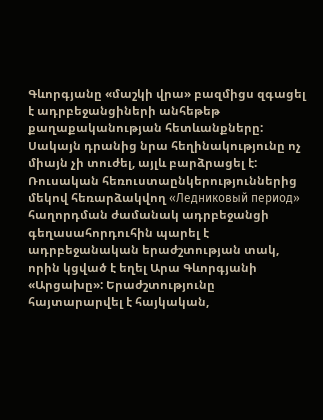Գևորգյանը «մաշկի վրա» բազմիցս զգացել է ադրբեջանցիների անհեթեթ քաղաքականության հետևանքները: Սակայն դրանից նրա հեղինակությունը ոչ միայն չի տուժել, այլև բարձրացել է: Ռուսական հեռուստաընկերություններից մեկով հեռարձակվող «Ледниковый период» հաղորդման ժամանակ ադրբեջանցի գեղասահորդուհին պարել է ադրբեջանական երաժշտության տակ, որին կցված է եղել Արա Գևորգյանի «Արցախը»: Երաժշտությունը հայտարարվել է հայկական,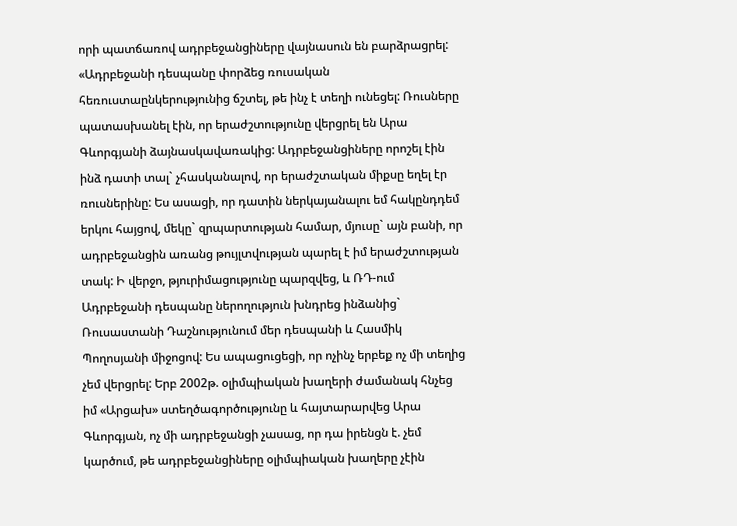որի պատճառով ադրբեջանցիները վայնասուն են բարձրացրել:
«Ադրբեջանի դեսպանը փորձեց ռուսական հեռուստաընկերությունից ճշտել, թե ինչ է տեղի ունեցել: Ռուսները պատասխանել էին, որ երաժշտությունը վերցրել են Արա Գևորգյանի ձայնասկավառակից: Ադրբեջանցիները որոշել էին ինձ դատի տալ` չհասկանալով, որ երաժշտական միքսը եղել էր ռուսներինը: Ես ասացի, որ դատին ներկայանալու եմ հակընդդեմ երկու հայցով, մեկը` զրպարտության համար, մյուսը` այն բանի, որ ադրբեջանցին առանց թույլտվության պարել է իմ երաժշտության տակ: Ի վերջո, թյուրիմացությունը պարզվեց, և ՌԴ-ում Ադրբեջանի դեսպանը ներողություն խնդրեց ինձանից` Ռուսաստանի Դաշնությունում մեր դեսպանի և Հասմիկ Պողոսյանի միջոցով: Ես ապացուցեցի, որ ոչինչ երբեք ոչ մի տեղից չեմ վերցրել: Երբ 2002թ. օլիմպիական խաղերի ժամանակ հնչեց իմ «Արցախ» ստեղծագործությունը և հայտարարվեց Արա Գևորգյան, ոչ մի ադրբեջանցի չասաց, որ դա իրենցն է. չեմ կարծում, թե ադրբեջանցիները օլիմպիական խաղերը չէին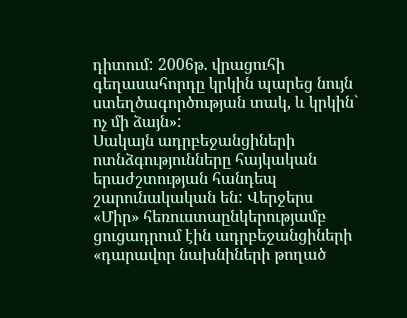դիտում: 2006թ. վրացուհի գեղասահորդը կրկին պարեց նույն ստեղծագործության տակ, և կրկին` ոչ մի ձայն»:
Սակայն ադրբեջանցիների ոտնձգությունները հայկական երաժշտության հանդեպ շարունակական են: Վերջերս «Միր» հեռուստաընկերությամբ ցուցադրում էին ադրբեջանցիների «դարավոր նախնիների թողած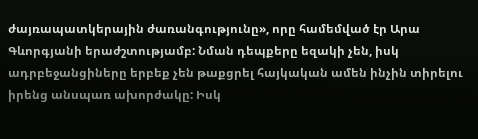ժայռապատկերային ժառանգությունը», որը համեմված էր Արա Գևորգյանի երաժշտությամբ: Նման դեպքերը եզակի չեն, իսկ ադրբեջանցիները երբեք չեն թաքցրել հայկական ամեն ինչին տիրելու իրենց անսպառ ախորժակը: Իսկ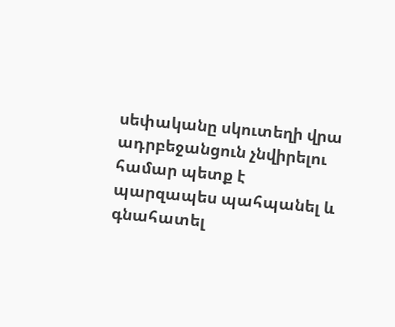սեփականը սկուտեղի վրա ադրբեջանցուն չնվիրելու համար պետք է պարզապես պահպանել և գնահատել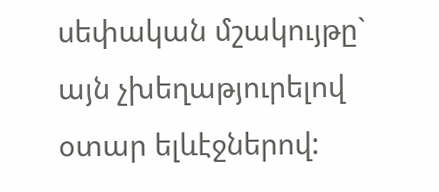սեփական մշակույթը` այն չխեղաթյուրելով օտար ելևէջներով: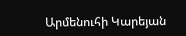Արմենուհի Կարեյան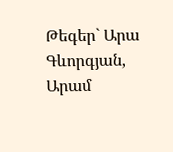Թեգեր` Արա Գևորգյան, Արամ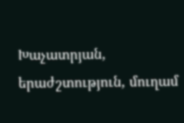Խաչատրյան, երաժշտություն, մուղամ